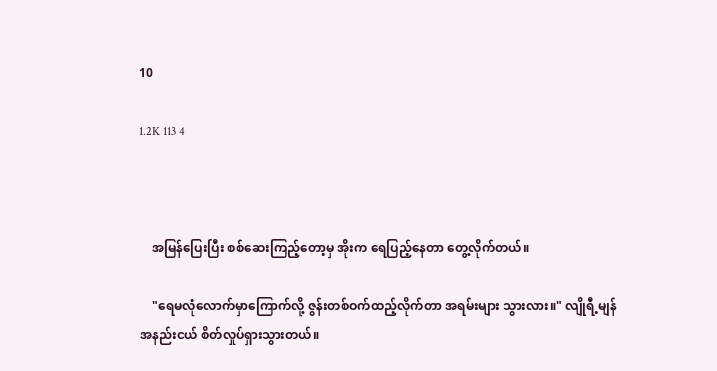10

1.2K 113 4



    အမြန်ပြေးပြီး စစ်ဆေးကြည့်တော့မှ အိုးက ရေပြည့်နေတာ တွေ့လိုက်တယ်။

    "ရေမလုံလောက်မှာကြောက်လို့ ဇွန်းတစ်ဝက်ထည့်လိုက်တာ အရမ်းများ သွားလား။" လျိုရီ့မျန် အနည်းငယ် စိတ်လှုပ်ရှားသွားတယ်။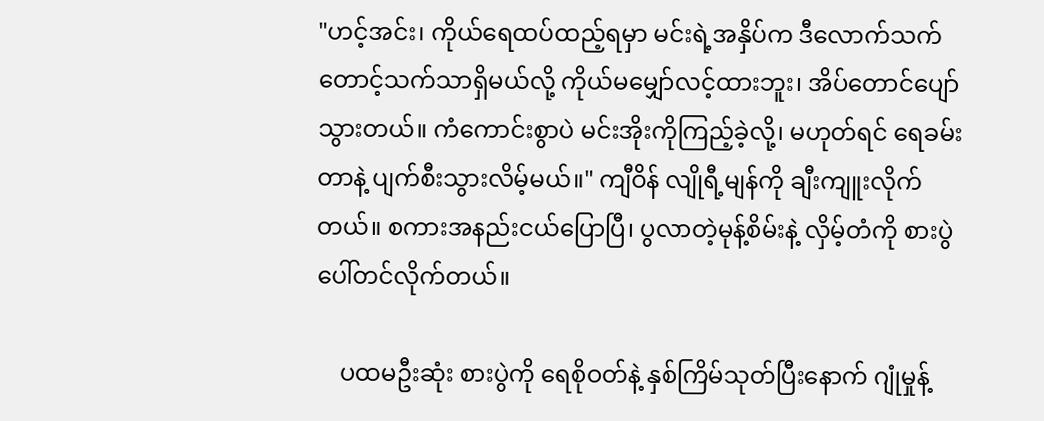"ဟင့်အင်း၊ ကိုယ်ရေထပ်ထည့်ရမှာ မင်းရဲ့အနှိပ်က ဒီလောက်သက်တောင့်သက်သာရှိမယ်လို့ ကိုယ်မမျှော်လင့်ထားဘူး၊ အိပ်တောင်ပျော်သွားတယ်။ ကံကောင်းစွာပဲ မင်းအိုးကိုကြည့်ခဲ့လို့၊ မဟုတ်ရင် ရေခမ်းတာနဲ့ ပျက်စီးသွားလိမ့်မယ်။" ကျီဝိန် လျိုရီ့မျန်ကို ချီးကျူးလိုက်တယ်။ စကားအနည်းငယ်ပြောပြီ၊ ပွလာတဲ့မုန့်စိမ်းနဲ့ လှိမ့်တံကို စားပွဲပေါ်တင်လိုက်တယ်။

    ပထမဦးဆုံး စားပွဲကို ရေစိုဝတ်နဲ့ နှစ်ကြိမ်သုတ်ပြီးနောက် ဂျုံမှုန့်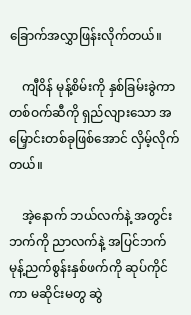ခြောက်အလွှာဖြန်းလိုက်တယ်။

    ကျီဝိန် မုန့်စိမ်းကို နှစ်ခြမ်းခွဲကာ တစ်ဝက်ဆီကို ရှည်လျားသော အမြှောင်းတစ်ခုဖြစ်အောင် လှိမ့်လိုက်တယ်။

    အဲ့နောက် ဘယ်လက်နဲ့ အတွင်းဘက်ကို ညာလက်နဲ့ အပြင်ဘက် မုန့်ညက်စွန်းနှစ်ဖက်ကို ဆုပ်ကိုင်ကာ မဆိုင်းမတွ ဆွဲ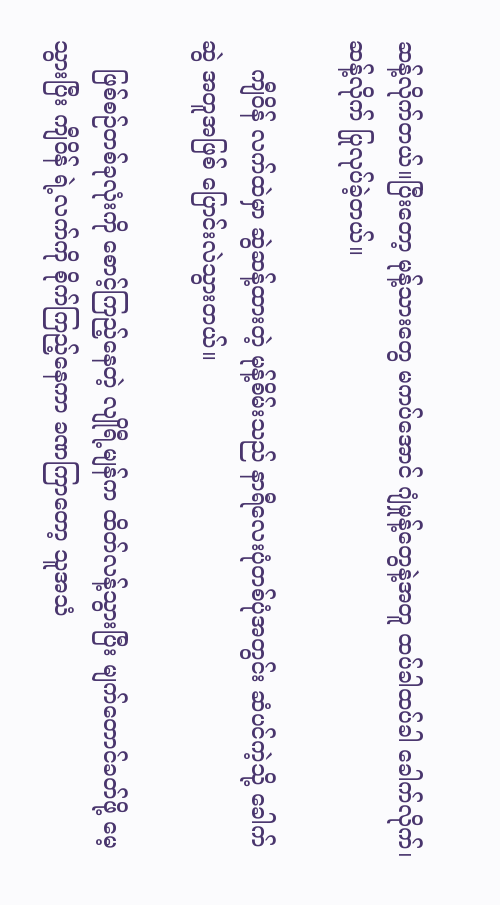ဆန့်လိုက်တယ်။ပြီးတော့ မုန့်သားတွေ မကပ်အောင် ဂျံမှုန့်တွေနဲ့အတူ ထပ်ခါထပ်ခါ ခေါက်လိုက်၊ဆန့်လိုက် ပြုလုပ်ခဲ့တယ်။

    ကျီဝိန် လက်ထဲမှာ ဆွဲဆန့်ထားတဲ့ မုန့်စိမ်းသည် နာရီလေးပုံတစ်ပုံအတွင်း ဆံပင်ကဲ့သို့ ခေါက်ဆွဲ အတူအဖြစ် ပြောင်းလဲသွားတယ်။

    ဖြစ်စဉ်တစ်ခုလုံးကို စောင့်ကြည့်နေတဲ့ လျိုရီ့မျန်က ထိတ်လန့်သွားပြီး မျက်တောင်ခတ်ဖို့ မေ့သွားပြီး ကျီဝိန် ရဲ့လက်ကို စိုက်ကြည့်နေကာ ခဏကြာတော့ သူအသံ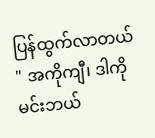ပြန်ထွက်လာတယ် " အကိုကျီ၊ ဒါကို မင်းဘယ်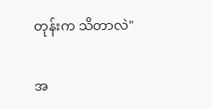တုန်းက သိတာလဲ"

အ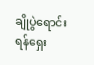ချိုပွဲရောင်းရန်ရှေး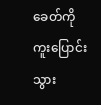ခေတ်ကိုကူးပြောင်းသွား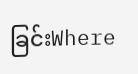ခြင်းWhere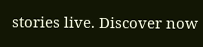stories live. Discover now